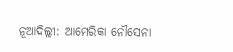ନୂଆଦିଲ୍ଲୀ: ଆମେରିକା ନୌସେନା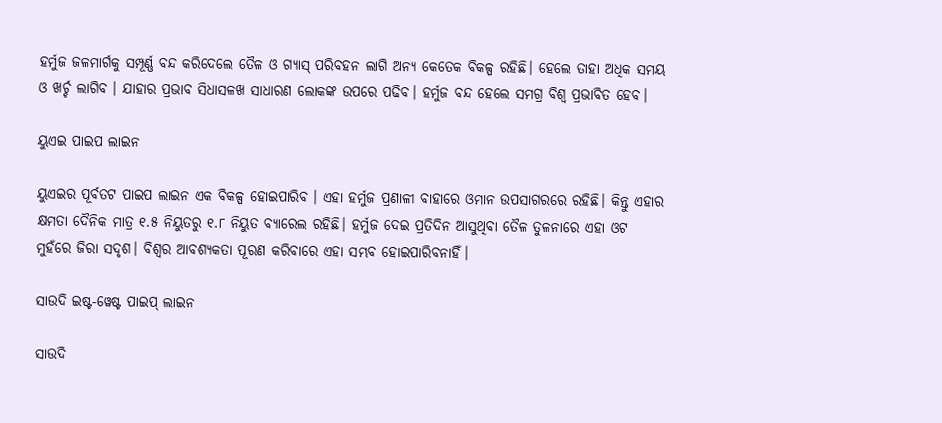ହର୍ମୁଜ ଜଳମାର୍ଗକୁ ସମ୍ପୂର୍ଣ୍ଣ ବନ୍ଦ କରିଦେଲେ ତୈଳ ଓ ଗ୍ୟାସ୍ ପରିବହନ ଲାଗି ଅନ୍ୟ କେତେକ ବିକଳ୍ପ ରହିଛି। ହେଲେ ତାହା ଅଧିକ ସମୟ ଓ ଖର୍ଚ୍ଚ ଲାଗିବ । ଯାହାର ପ୍ରଭାବ ସିଧାସଳଖ ସାଧାରଣ ଲୋକଙ୍କ ଉପରେ ପଢିବ। ହର୍ମୁଜ ବନ୍ଦ ହେଲେ ସମଗ୍ର ବିଶ୍ବ ପ୍ରଭାବିତ ହେବ।

ୟୁଏଇ ପାଇପ ଲାଇନ

ୟୁଏଇର ପୂର୍ବତଟ ପାଇପ ଲାଇନ ଏକ ବିକଳ୍ପ ହୋଇପାରିବ । ଏହା ହର୍ମୁଜ ପ୍ରଣାଳୀ ବାହାରେ ଓମାନ ଉପସାଗରରେ ରହିଛି। କିନ୍ତୁ ଏହାର କ୍ଷମତା ଦୈନିକ ମାତ୍ର ୧.୫ ନିୟୁତରୁ ୧.୮ ନିୟୁତ ବ୍ୟାରେଲ ରହିଛି। ହର୍ମୁଜ ଦେଇ ପ୍ରତିଦିନ ଆସୁଥିବା ତୈଳ ତୁଳନାରେ ଏହା ଓଟ ମୁହଁରେ ଜିରା ସଦୃଶ। ବିଶ୍ବର ଆବଶ୍ୟକତା ପୂରଣ କରିବାରେ ଏହା ସମ୍ଭବ ହୋଇପାରିବନାହିଁ।

ସାଉଦି ଇଷ୍ଟ-ୱେଷ୍ଟ ପାଇପ୍ ଲାଇନ

ସାଉଦି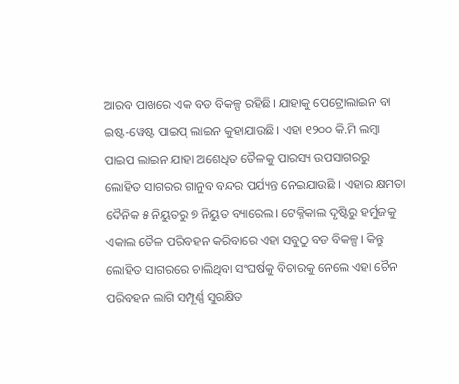ଆରବ ପାଖରେ ଏକ ବଡ ବିକଳ୍ପ ରହିଛି। ଯାହାକୁ ପେଟ୍ରୋଲାଇନ ବା ଇଷ୍ଟ-ୱେଷ୍ଟ ପାଇପ୍ ଲାଇନ କୁହାଯାଉଛି। ଏହା ୧୨୦୦ କି.ମି ଲମ୍ବା ପାଇପ ଲାଇନ ଯାହା ଅଶେଧିତ ତୈଳକୁ ପାରସ୍ୟ ଉପସାଗରରୁ ଲୋହିତ ସାଗରର ଗାନୁବ ବନ୍ଦର ପର୍ଯ୍ୟନ୍ତ ନେଇଯାଉଛି । ଏହାର କ୍ଷମତା ଦୈନିକ ୫ ନିୟୁତରୁ ୭ ନିୟୁତ ବ୍ୟାରେଲ। ଟେକ୍ନିକାଲ ଦୃଷ୍ଟିରୁ ହର୍ମୁଜକୁ ଏକାଲ ତୈଳ ପରିବହନ କରିବାରେ ଏହା ସବୁଠୁ ବଡ ବିକଳ୍ପ। କିନ୍ତୁ ଲୋହିତ ସାଗରରେ ଚାଲିଥିବା ସଂଘର୍ଷକୁ ବିଚାରକୁ ନେଲେ ଏହା ଚୈନ ପରିବହନ ଲାଗି ସମ୍ପୂର୍ଣ୍ଣ ସୁରକ୍ଷିତ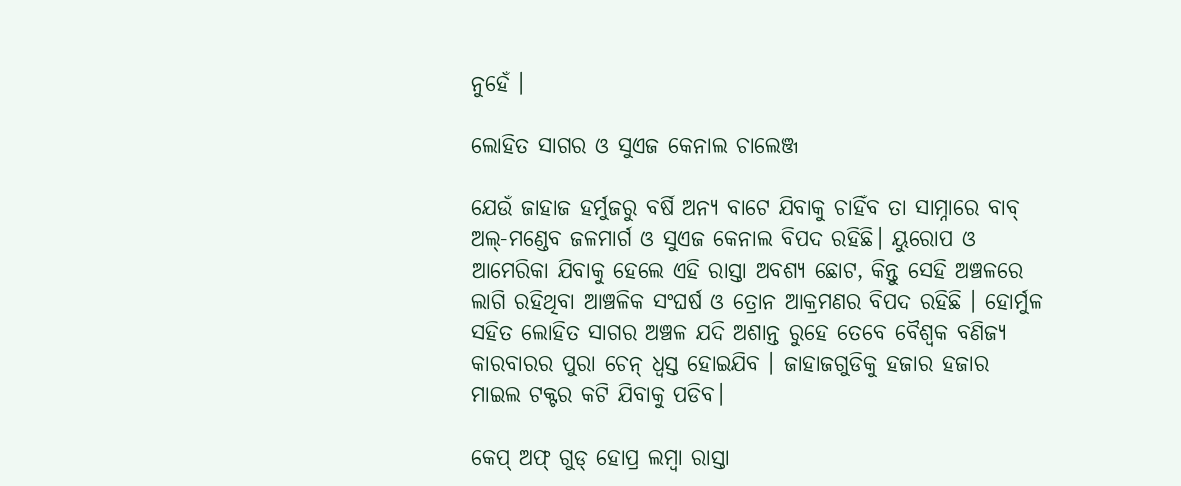ନୁହେଁ ।

ଲୋହିତ ସାଗର ଓ ସୁଏଜ କେନାଲ ଚାଲେଞ୍ଜ

ଯେଉଁ ଜାହାଜ ହର୍ମୁଜରୁ ବର୍ଷି ଅନ୍ୟ ବାଟେ ଯିବାକୁ ଚାହିଁବ ତା ସାମ୍ନାରେ ବାବ୍ ଅଲ୍-ମଣ୍ଡେବ ଜଳମାର୍ଗ ଓ ସୁଏଜ କେନାଲ ବିପଦ ରହିଛି। ୟୁରୋପ ଓ ଆମେରିକା ଯିବାକୁ ହେଲେ ଏହି ରାସ୍ତା ଅବଶ୍ୟ ଛୋଟ, କିନ୍ତୁ ସେହି ଅଞ୍ଚଳରେ ଲାଗି ରହିଥିବା ଆଞ୍ଚଳିକ ସଂଘର୍ଷ ଓ ତ୍ରୋନ ଆକ୍ରମଣର ବିପଦ ରହିଛି । ହୋର୍ମୁଳ ସହିତ ଲୋହିତ ସାଗର ଅଞ୍ଚଳ ଯଦି ଅଶାନ୍ତ ରୁହେ ତେବେ ବୈଶ୍ୱକ ବଣିଜ୍ୟ କାରବାରର ପୁରା ଚେନ୍ ଧ୍ୱସ୍ତ ହୋଇଯିବ । ଜାହାଜଗୁଡିକୁ ହଜାର ହଜାର ମାଇଲ ଟକ୍ଟର କଟି ଯିବାକୁ ପଡିବ।

କେପ୍ ଅଫ୍ ଗୁଡ୍ ହୋପ୍ର ଲମ୍ବା ରାସ୍ତା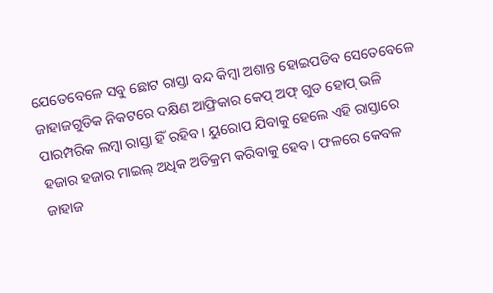ଯେତେବେଳେ ସବୁ ଛୋଟ ରାସ୍ତା ବନ୍ଦ କିମ୍ବା ଅଶାନ୍ତ ହୋଇପଡିବ ସେତେବେଳେ ଜାହାଜଗୁଡିକ ନିକଟରେ ଦକ୍ଷିଣ ଆଫ୍ରିକାର କେପ୍ ଅଫ୍ ଗୁଡ ହୋପ୍ ଭଳି ପାରମ୍ପରିକ ଲମ୍ବା ରାସ୍ତା ହିଁ ରହିବ। ୟୁରୋପ ଯିବାକୁ ହେଲେ ଏହି ରାସ୍ତାରେ ହଜାର ହଜାର ମାଇଲ୍ ଅଧିକ ଅତିକ୍ରମ କରିବାକୁ ହେବ। ଫଳରେ କେବଳ ଜାହାଜ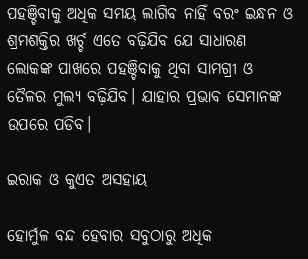ପହଞ୍ଚିବାକୁ ଅଧିକ ସମୟ ଲାଗିବ ନାହିଁ ବରଂ ଇନ୍ଧନ ଓ ଶ୍ରମଶକ୍ତିର ଖର୍ଚ୍ଚ ଏତେ ବଢ଼ିଯିବ ଯେ ସାଧାରଣ ଲୋକଙ୍କ ପାଖରେ ପହଞ୍ଚିବାକୁ ଥିବା ସାମଗ୍ରୀ ଓ ତୈଳର ମୁଲ୍ୟ ବଢ଼ିଯିବ। ଯାହାର ପ୍ରଭାବ ସେମାନଙ୍କ ଉପରେ ପଡିବ।

ଇରାକ ଓ କୁଏତ ଅସହାୟ

ହୋର୍ମୁଳ ବନ୍ଦ ହେବାର ସବୁଠାରୁ ଅଧିକ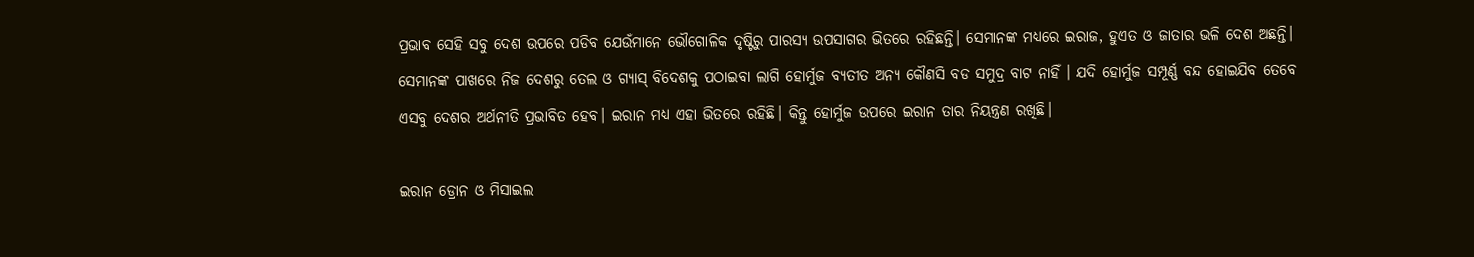ପ୍ରଭାବ ସେହି ସବୁ ଦେଶ ଉପରେ ପଡିବ ଯେଉଁମାନେ ଭୌଗୋଳିକ ଦୃଷ୍ଟିରୁ ପାରସ୍ୟ ଉପସାଗର ଭିତରେ ରହିଛନ୍ତି। ସେମାନଙ୍କ ମଧ୍ୟରେ ଇରାଜ, ହୁଏତ ଓ ଜାତାର ଭଳି ଦେଶ ଅଛନ୍ତି। ସେମାନଙ୍କ ପାଖରେ ନିଜ ଦେଶରୁ ତେଲ ଓ ଗ୍ୟାସ୍ ବିଦେଶକୁ ପଠାଇବା ଲାଗି ହୋର୍ମୁଜ ବ୍ୟତୀତ ଅନ୍ୟ କୌଣସି ବଡ ସମୁଦ୍ର ବାଟ ନାହିଁ । ଯଦି ହୋର୍ମୁଜ ସମ୍ପୂର୍ଣ୍ଣ ବନ୍ଦ ହୋଇଯିବ ତେବେ ଏସବୁ ଦେଶର ଅର୍ଥନୀତି ପ୍ରଭାବିତ ହେବ। ଇରାନ ମଧ୍ୟ ଏହା ଭିତରେ ରହିଛି। କିନ୍ତୁ ହୋର୍ମୁଜ ଉପରେ ଇରାନ ତାର ନିୟନ୍ତ୍ରଣ ରଖିଛି।

ଇରାନ ଡ୍ରୋନ ଓ ମିସାଇଲ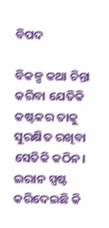ବିପଦ

ବିକଳ୍ପ କଥା ଚିନ୍ତା କରିବା ଯେତିକି କଷ୍ଟକର ତାକୁ ସୁରକ୍ଷିତ ରଖିବା ସେତିକି କଠିନ। ଇରାନ ସ୍ପଷ୍ଟ କରିଦେଇଛି କି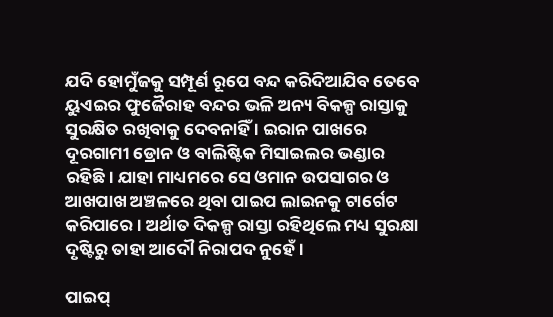ଯଦି ହୋମୁଁଜକୁ ସମ୍ପୂର୍ଣ ରୂପେ ବନ୍ଦ କରିଦିଆଯିବ ତେବେ ୟୁଏଇର ଫୁଜୈରାହ ବନ୍ଦର ଭଳି ଅନ୍ୟ ବିକଳ୍ପ ରାସ୍ତାକୁ ସୁରକ୍ଷିତ ରଖିବାକୁ ଦେବନାହିଁ । ଇରାନ ପାଖରେ ଦୂରଗାମୀ ଡ୍ରୋନ ଓ ବାଲିଷ୍ଟିକ ମିସାଇଲର ଭଣ୍ଡାର ରହିଛି। ଯାହା ମାଧ୍ୟମରେ ସେ ଓମାନ ଉପସାଗର ଓ ଆଖପାଖ ଅଞ୍ଚଳରେ ଥିବା ପାଇପ ଲାଇନକୁ ଟାର୍ଗେଟ କରିପାରେ । ଅର୍ଥାତ ଦିକଳ୍ପ ରାସ୍ତା ରହିଥିଲେ ମଧ୍ୟ ସୁରକ୍ଷା ଦୃଷ୍ଟିରୁ ତାହା ଆଦୌ ନିରାପଦ ନୁହେଁ ।

ପାଇପ୍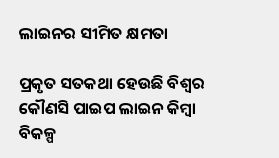ଲାଇନର ସୀମିତ କ୍ଷମତା

ପ୍ରକୃତ ସତକଥା ହେଉଛି ବିଶ୍ୱର କୌଣସି ପାଇପ ଲାଇନ କିମ୍ବା ବିକଳ୍ପ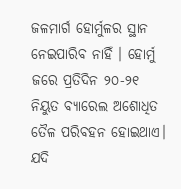ଜଳମାର୍ଗ ହୋର୍ମୁଳର ସ୍ଥାନ ନେଇପାରିବ ନାହିଁ । ହୋର୍ମୁ ଜରେ ପ୍ରତିଦିନ ୨୦-୨୧ ନିୟୁତ ବ୍ୟାରେଲ ଅଶୋଧିତ ତୈଳ ପରିବହନ ହୋଇଥାଏ। ଯଦି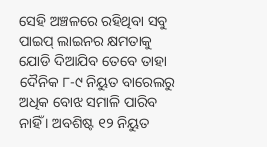ସେହି ଅଞ୍ଚଳରେ ରହିଥିବା ସବୁ ପାଇପ୍ ଲାଇନର କ୍ଷମତାକୁ ଯୋଡି ଦିଆଯିବ ତେବେ ତାହା ଦୈନିକ ୮-୯ ନିୟୁତ ବାରେଲରୁ ଅଧିକ ବୋଝ ସମାଳି ପାରିବ ନାହିଁ । ଅବଶିଷ୍ଟ ୧୨ ନିୟୁତ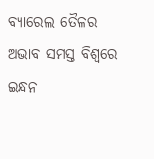ବ୍ୟାରେଲ ତୈଳର ଅଭାବ ସମସ୍ତ ବିଶ୍ବରେ ଇନ୍ଧନ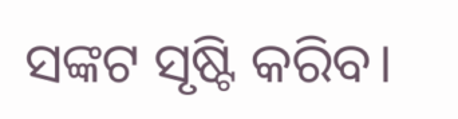ସଙ୍କଟ ସୃଷ୍ଟି କରିବ।